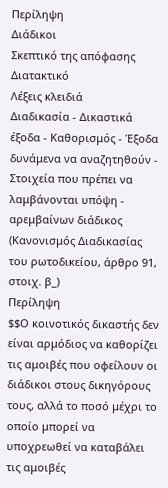Περίληψη
Διάδικοι
Σκεπτικό της απόφασης
Διατακτικό
Λέξεις κλειδιά
Διαδικασία - Δικαστικά έξοδα - Καθορισμός - Έξοδα δυνάμενα να αναζητηθούν - Στοιχεία που πρέπει να λαμβάνονται υπόψη - αρεμβαίνων διάδικος
(Κανονισμός Διαδικασίας του ρωτοδικείου, άρθρο 91, στοιχ. β_)
Περίληψη
$$Ο κοινοτικός δικαστής δεν είναι αρμόδιος να καθορίζει τις αμοιβές που οφείλουν οι διάδικοι στους δικηγόρους τους, αλλά το ποσό μέχρι το οποίο μπορεί να υποχρεωθεί να καταβάλει τις αμοιβές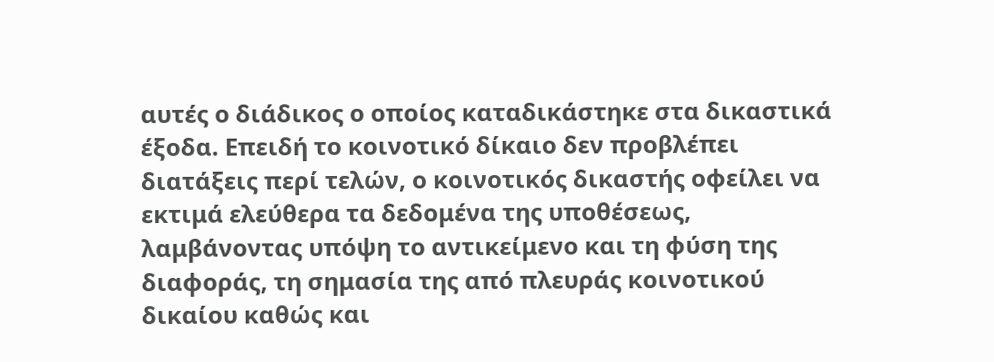αυτές ο διάδικος ο οποίος καταδικάστηκε στα δικαστικά έξοδα. Επειδή το κοινοτικό δίκαιο δεν προβλέπει διατάξεις περί τελών, ο κοινοτικός δικαστής οφείλει να εκτιμά ελεύθερα τα δεδομένα της υποθέσεως, λαμβάνοντας υπόψη το αντικείμενο και τη φύση της διαφοράς, τη σημασία της από πλευράς κοινοτικού δικαίου καθώς και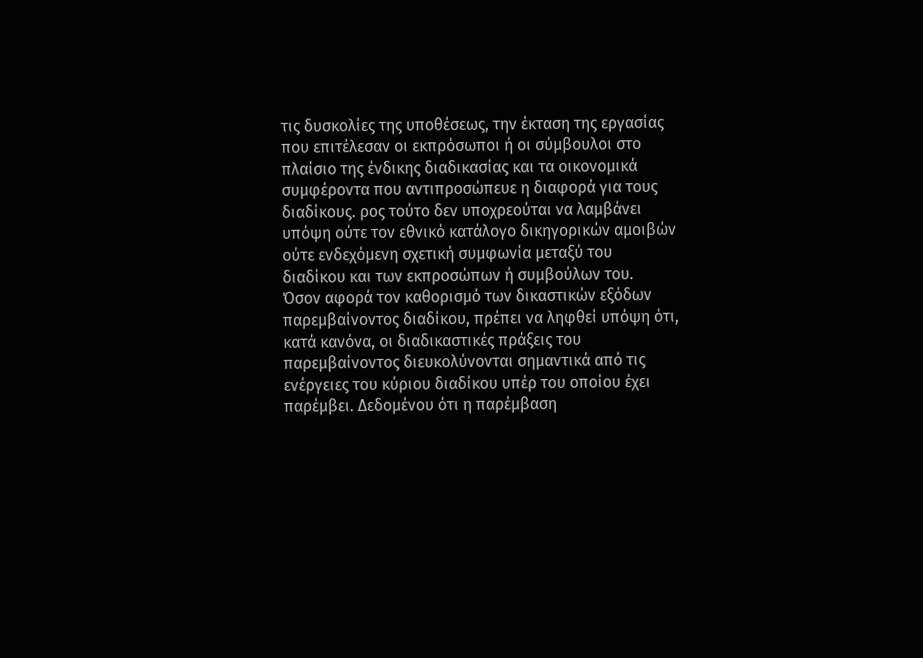τις δυσκολίες της υποθέσεως, την έκταση της εργασίας που επιτέλεσαν οι εκπρόσωποι ή οι σύμβουλοι στο πλαίσιο της ένδικης διαδικασίας και τα οικονομικά συμφέροντα που αντιπροσώπευε η διαφορά για τους διαδίκους. ρος τούτο δεν υποχρεούται να λαμβάνει υπόψη ούτε τον εθνικό κατάλογο δικηγορικών αμοιβών ούτε ενδεχόμενη σχετική συμφωνία μεταξύ του διαδίκου και των εκπροσώπων ή συμβούλων του.
Όσον αφορά τον καθορισμό των δικαστικών εξόδων παρεμβαίνοντος διαδίκου, πρέπει να ληφθεί υπόψη ότι, κατά κανόνα, οι διαδικαστικές πράξεις του παρεμβαίνοντος διευκολύνονται σημαντικά από τις ενέργειες του κύριου διαδίκου υπέρ του οποίου έχει παρέμβει. Δεδομένου ότι η παρέμβαση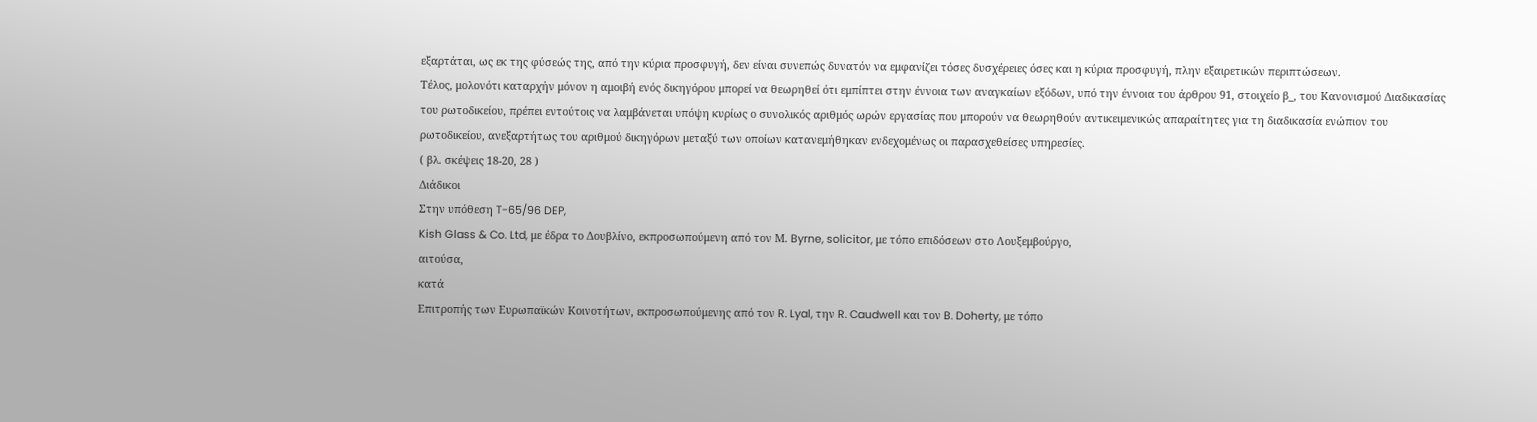εξαρτάται, ως εκ της φύσεώς της, από την κύρια προσφυγή, δεν είναι συνεπώς δυνατόν να εμφανίζει τόσες δυσχέρειες όσες και η κύρια προσφυγή, πλην εξαιρετικών περιπτώσεων.
Τέλος, μολονότι καταρχήν μόνον η αμοιβή ενός δικηγόρου μπορεί να θεωρηθεί ότι εμπίπτει στην έννοια των αναγκαίων εξόδων, υπό την έννοια του άρθρου 91, στοιχείο β_, του Κανονισμού Διαδικασίας του ρωτοδικείου, πρέπει εντούτοις να λαμβάνεται υπόψη κυρίως ο συνολικός αριθμός ωρών εργασίας που μπορούν να θεωρηθούν αντικειμενικώς απαραίτητες για τη διαδικασία ενώπιον του ρωτοδικείου, ανεξαρτήτως του αριθμού δικηγόρων μεταξύ των οποίων κατανεμήθηκαν ενδεχομένως οι παρασχεθείσες υπηρεσίες.
( βλ. σκέψεις 18-20, 28 )
Διάδικοι
Στην υπόθεση T-65/96 DEP,
Kish Glass & Co. Ltd, με έδρα το Δουβλίνο, εκπροσωπούμενη από τον Μ. Byrne, solicitor, με τόπο επιδόσεων στο Λουξεμβούργο,
αιτούσα,
κατά
Επιτροπής των Ευρωπαϊκών Κοινοτήτων, εκπροσωπούμενης από τον R. Lyal, την R. Caudwell και τον B. Doherty, με τόπο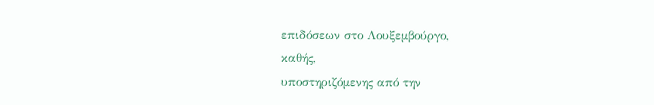επιδόσεων στο Λουξεμβούργο,
καθής,
υποστηριζόμενης από την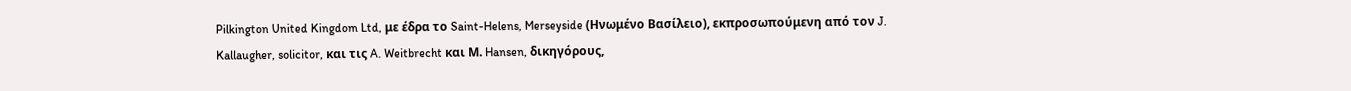Pilkington United Kingdom Ltd, με έδρα το Saint-Helens, Merseyside (Ηνωμένο Βασίλειο), εκπροσωπούμενη από τον J. Kallaugher, solicitor, και τις A. Weitbrecht και Μ. Hansen, δικηγόρους,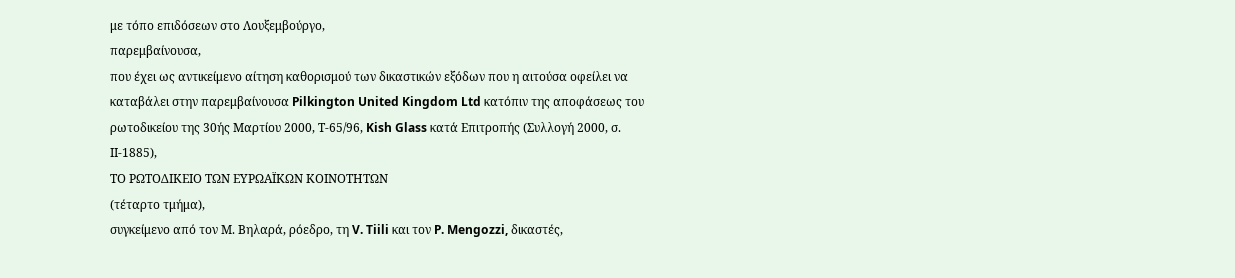με τόπο επιδόσεων στο Λουξεμβούργο,
παρεμβαίνουσα,
που έχει ως αντικείμενο αίτηση καθορισμού των δικαστικών εξόδων που η αιτούσα οφείλει να καταβάλει στην παρεμβαίνουσα Pilkington United Kingdom Ltd κατόπιν της αποφάσεως του ρωτοδικείου της 30ής Μαρτίου 2000, Τ-65/96, Kish Glass κατά Επιτροπής (Συλλογή 2000, σ. ΙΙ-1885),
ΤΟ ΡΩΤΟΔΙΚΕΙΟ ΤΩΝ ΕΥΡΩΑΪΚΩΝ ΚΟΙΝΟΤΗΤΩΝ
(τέταρτο τμήμα),
συγκείμενο από τον Μ. Βηλαρά, ρόεδρο, τη V. Tiili και τον P. Mengozzi, δικαστές,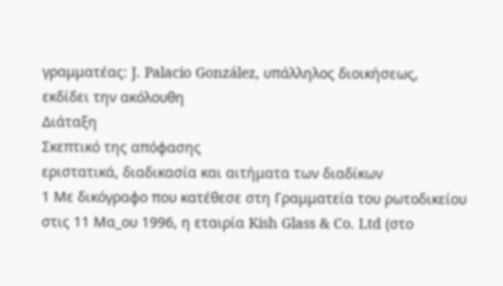γραμματέας: J. Palacio González, υπάλληλος διοικήσεως,
εκδίδει την ακόλουθη
Διάταξη
Σκεπτικό της απόφασης
εριστατικά, διαδικασία και αιτήματα των διαδίκων
1 Με δικόγραφο που κατέθεσε στη Γραμματεία του ρωτοδικείου στις 11 Μα_ου 1996, η εταιρία Kish Glass & Co. Ltd (στο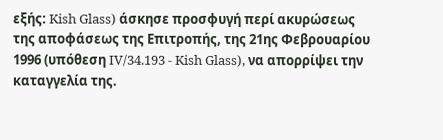εξής: Kish Glass) άσκησε προσφυγή περί ακυρώσεως της αποφάσεως της Επιτροπής, της 21ης Φεβρουαρίου 1996 (υπόθεση IV/34.193 - Kish Glass), να απορρίψει την καταγγελία της.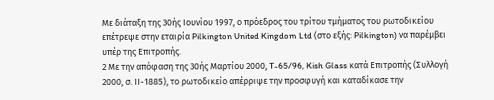Με διάταξη της 30ής Ιουνίου 1997, ο πρόεδρος του τρίτου τμήματος του ρωτοδικείου επέτρεψε στην εταιρία Pilkington United Kingdom Ltd (στο εξής: Pilkington) να παρέμβει υπέρ της Επιτροπής.
2 Με την απόφαση της 30ής Μαρτίου 2000, T-65/96, Kish Glass κατά Επιτροπής (Συλλογή 2000, σ. ΙΙ-1885), το ρωτοδικείο απέρριψε την προσφυγή και καταδίκασε την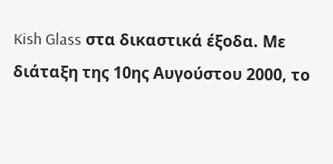Kish Glass στα δικαστικά έξοδα. Με διάταξη της 10ης Αυγούστου 2000, το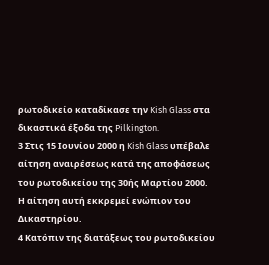ρωτοδικείο καταδίκασε την Kish Glass στα δικαστικά έξοδα της Pilkington.
3 Στις 15 Ιουνίου 2000 η Kish Glass υπέβαλε αίτηση αναιρέσεως κατά της αποφάσεως του ρωτοδικείου της 30ής Μαρτίου 2000. Η αίτηση αυτή εκκρεμεί ενώπιον του Δικαστηρίου.
4 Κατόπιν της διατάξεως του ρωτοδικείου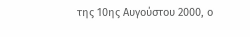της 10ης Αυγούστου 2000, ο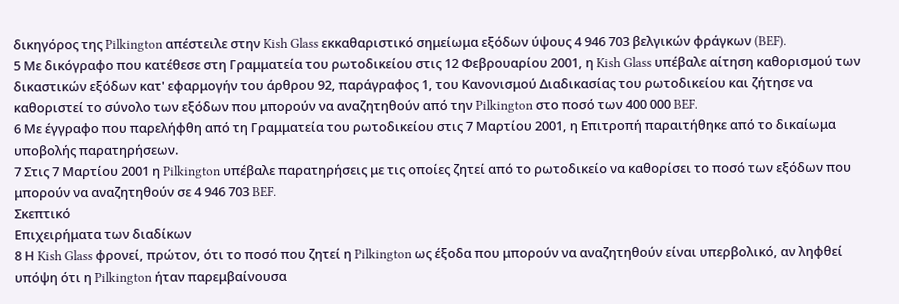δικηγόρος της Pilkington απέστειλε στην Kish Glass εκκαθαριστικό σημείωμα εξόδων ύψους 4 946 703 βελγικών φράγκων (BEF).
5 Με δικόγραφο που κατέθεσε στη Γραμματεία του ρωτοδικείου στις 12 Φεβρουαρίου 2001, η Kish Glass υπέβαλε αίτηση καθορισμού των δικαστικών εξόδων κατ' εφαρμογήν του άρθρου 92, παράγραφος 1, του Κανονισμού Διαδικασίας του ρωτοδικείου και ζήτησε να καθοριστεί το σύνολο των εξόδων που μπορούν να αναζητηθούν από την Pilkington στο ποσό των 400 000 BEF.
6 Με έγγραφο που παρελήφθη από τη Γραμματεία του ρωτοδικείου στις 7 Μαρτίου 2001, η Επιτροπή παραιτήθηκε από το δικαίωμα υποβολής παρατηρήσεων.
7 Στις 7 Μαρτίου 2001 η Pilkington υπέβαλε παρατηρήσεις με τις οποίες ζητεί από το ρωτοδικείο να καθορίσει το ποσό των εξόδων που μπορούν να αναζητηθούν σε 4 946 703 BEF.
Σκεπτικό
Επιχειρήματα των διαδίκων
8 Η Kish Glass φρονεί, πρώτον, ότι το ποσό που ζητεί η Pilkington ως έξοδα που μπορούν να αναζητηθούν είναι υπερβολικό, αν ληφθεί υπόψη ότι η Pilkington ήταν παρεμβαίνουσα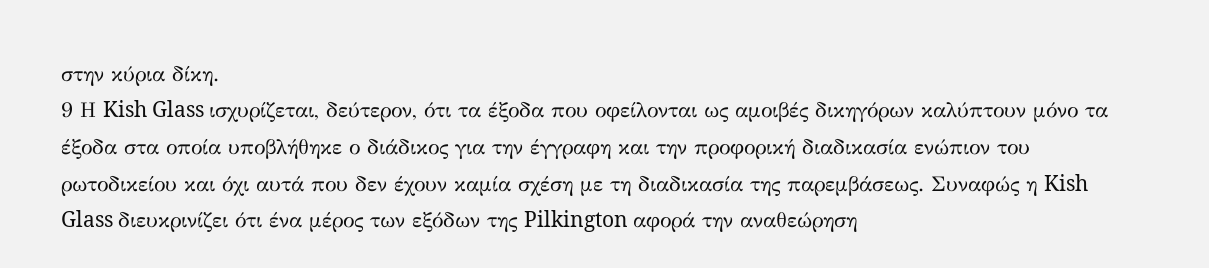στην κύρια δίκη.
9 Η Kish Glass ισχυρίζεται, δεύτερον, ότι τα έξοδα που οφείλονται ως αμοιβές δικηγόρων καλύπτουν μόνο τα έξοδα στα οποία υποβλήθηκε ο διάδικος για την έγγραφη και την προφορική διαδικασία ενώπιον του ρωτοδικείου και όχι αυτά που δεν έχουν καμία σχέση με τη διαδικασία της παρεμβάσεως. Συναφώς η Kish Glass διευκρινίζει ότι ένα μέρος των εξόδων της Pilkington αφορά την αναθεώρηση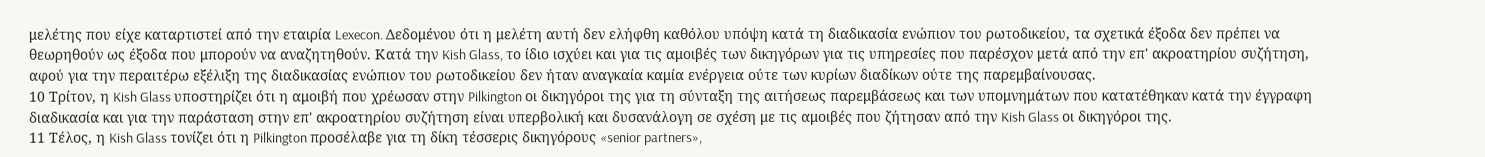μελέτης που είχε καταρτιστεί από την εταιρία Lexecon. Δεδομένου ότι η μελέτη αυτή δεν ελήφθη καθόλου υπόψη κατά τη διαδικασία ενώπιον του ρωτοδικείου, τα σχετικά έξοδα δεν πρέπει να θεωρηθούν ως έξοδα που μπορούν να αναζητηθούν. Κατά την Kish Glass, το ίδιο ισχύει και για τις αμοιβές των δικηγόρων για τις υπηρεσίες που παρέσχον μετά από την επ' ακροατηρίου συζήτηση, αφού για την περαιτέρω εξέλιξη της διαδικασίας ενώπιον του ρωτοδικείου δεν ήταν αναγκαία καμία ενέργεια ούτε των κυρίων διαδίκων ούτε της παρεμβαίνουσας.
10 Τρίτον, η Kish Glass υποστηρίζει ότι η αμοιβή που χρέωσαν στην Pilkington οι δικηγόροι της για τη σύνταξη της αιτήσεως παρεμβάσεως και των υπομνημάτων που κατατέθηκαν κατά την έγγραφη διαδικασία και για την παράσταση στην επ' ακροατηρίου συζήτηση είναι υπερβολική και δυσανάλογη σε σχέση με τις αμοιβές που ζήτησαν από την Kish Glass οι δικηγόροι της.
11 Τέλος, η Kish Glass τονίζει ότι η Pilkington προσέλαβε για τη δίκη τέσσερις δικηγόρους «senior partners»,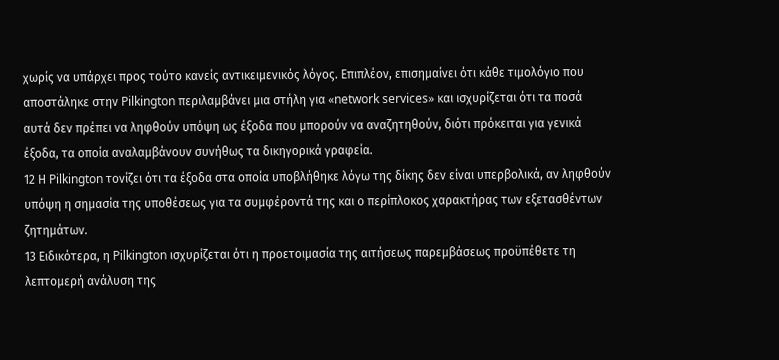χωρίς να υπάρχει προς τούτο κανείς αντικειμενικός λόγος. Επιπλέον, επισημαίνει ότι κάθε τιμολόγιο που αποστάληκε στην Pilkington περιλαμβάνει μια στήλη για «network services» και ισχυρίζεται ότι τα ποσά αυτά δεν πρέπει να ληφθούν υπόψη ως έξοδα που μπορούν να αναζητηθούν, διότι πρόκειται για γενικά έξοδα, τα οποία αναλαμβάνουν συνήθως τα δικηγορικά γραφεία.
12 Η Pilkington τονίζει ότι τα έξοδα στα οποία υποβλήθηκε λόγω της δίκης δεν είναι υπερβολικά, αν ληφθούν υπόψη η σημασία της υποθέσεως για τα συμφέροντά της και ο περίπλοκος χαρακτήρας των εξετασθέντων ζητημάτων.
13 Ειδικότερα, η Pilkington ισχυρίζεται ότι η προετοιμασία της αιτήσεως παρεμβάσεως προϋπέθετε τη λεπτομερή ανάλυση της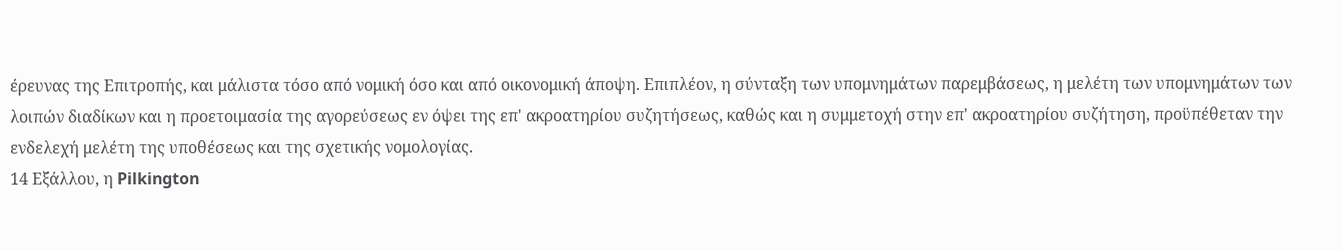έρευνας της Επιτροπής, και μάλιστα τόσο από νομική όσο και από οικονομική άποψη. Επιπλέον, η σύνταξη των υπομνημάτων παρεμβάσεως, η μελέτη των υπομνημάτων των λοιπών διαδίκων και η προετοιμασία της αγορεύσεως εν όψει της επ' ακροατηρίου συζητήσεως, καθώς και η συμμετοχή στην επ' ακροατηρίου συζήτηση, προϋπέθεταν την ενδελεχή μελέτη της υποθέσεως και της σχετικής νομολογίας.
14 Εξάλλου, η Pilkington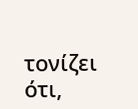τονίζει ότι,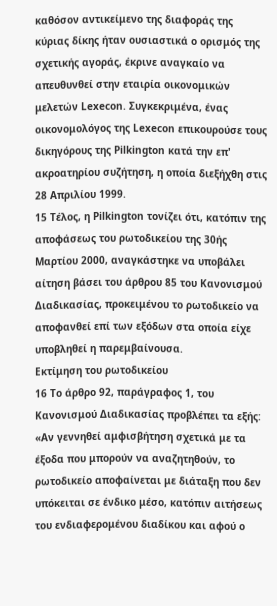καθόσον αντικείμενο της διαφοράς της κύριας δίκης ήταν ουσιαστικά ο ορισμός της σχετικής αγοράς, έκρινε αναγκαίο να απευθυνθεί στην εταιρία οικονομικών μελετών Lexecon. Συγκεκριμένα, ένας οικονομολόγος της Lexecon επικουρούσε τους δικηγόρους της Pilkington κατά την επ' ακροατηρίου συζήτηση, η οποία διεξήχθη στις 28 Απριλίου 1999.
15 Τέλος, η Pilkington τονίζει ότι, κατόπιν της αποφάσεως του ρωτοδικείου της 30ής Μαρτίου 2000, αναγκάστηκε να υποβάλει αίτηση βάσει του άρθρου 85 του Κανονισμού Διαδικασίας, προκειμένου το ρωτοδικείο να αποφανθεί επί των εξόδων στα οποία είχε υποβληθεί η παρεμβαίνουσα.
Εκτίμηση του ρωτοδικείου
16 Το άρθρο 92, παράγραφος 1, του Κανονισμού Διαδικασίας προβλέπει τα εξής:
«Αν γεννηθεί αμφισβήτηση σχετικά με τα έξοδα που μπορούν να αναζητηθούν, το ρωτοδικείο αποφαίνεται με διάταξη που δεν υπόκειται σε ένδικο μέσο, κατόπιν αιτήσεως του ενδιαφερομένου διαδίκου και αφού ο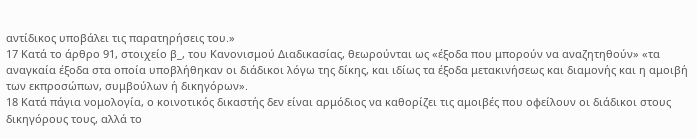αντίδικος υποβάλει τις παρατηρήσεις του.»
17 Κατά το άρθρο 91, στοιχείο β_, του Κανονισμού Διαδικασίας, θεωρούνται ως «έξοδα που μπορούν να αναζητηθούν» «τα αναγκαία έξοδα στα οποία υποβλήθηκαν οι διάδικοι λόγω της δίκης, και ιδίως τα έξοδα μετακινήσεως και διαμονής και η αμοιβή των εκπροσώπων, συμβούλων ή δικηγόρων».
18 Κατά πάγια νομολογία, ο κοινοτικός δικαστής δεν είναι αρμόδιος να καθορίζει τις αμοιβές που οφείλουν οι διάδικοι στους δικηγόρους τους, αλλά το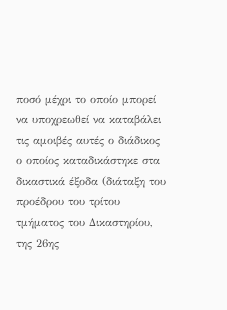ποσό μέχρι το οποίο μπορεί να υποχρεωθεί να καταβάλει τις αμοιβές αυτές ο διάδικος ο οποίος καταδικάστηκε στα δικαστικά έξοδα (διάταξη του προέδρου του τρίτου τμήματος του Δικαστηρίου, της 26ης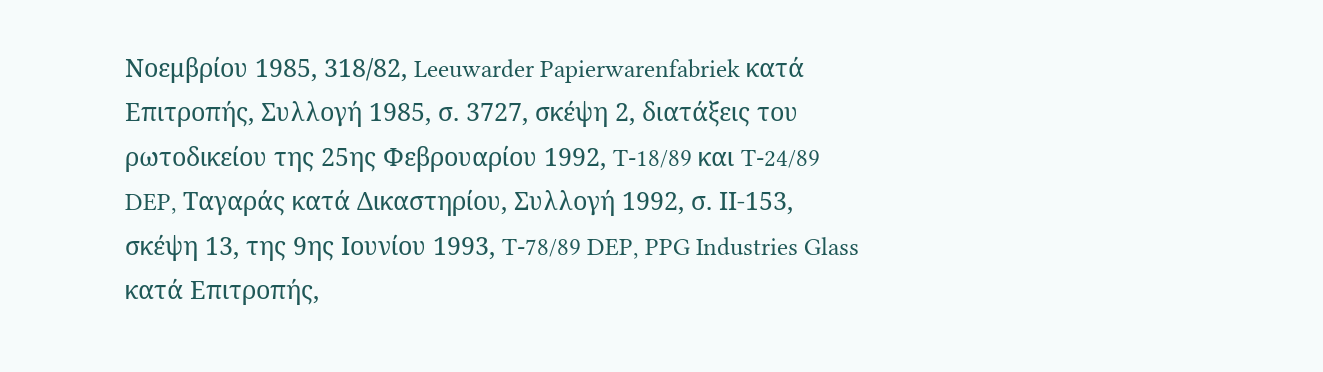Νοεμβρίου 1985, 318/82, Leeuwarder Papierwarenfabriek κατά Επιτροπής, Συλλογή 1985, σ. 3727, σκέψη 2, διατάξεις του ρωτοδικείου της 25ης Φεβρουαρίου 1992, T-18/89 και T-24/89 DEP, Ταγαράς κατά Δικαστηρίου, Συλλογή 1992, σ. ΙΙ-153, σκέψη 13, της 9ης Ιουνίου 1993, T-78/89 DEP, PPG Industries Glass κατά Επιτροπής,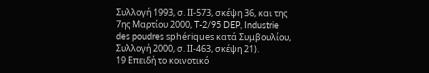Συλλογή 1993, σ. ΙΙ-573, σκέψη 36, και της 7ης Μαρτίου 2000, T-2/95 DEP, Industrie des poudres sphériques κατά Συμβουλίου, Συλλογή 2000, σ. ΙΙ-463, σκέψη 21).
19 Επειδή το κοινοτικό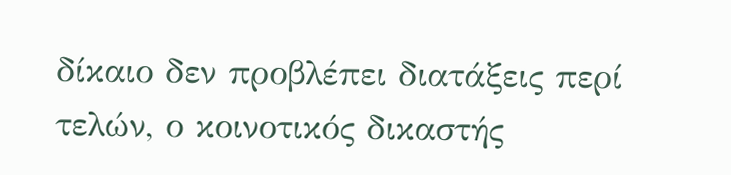δίκαιο δεν προβλέπει διατάξεις περί τελών, ο κοινοτικός δικαστής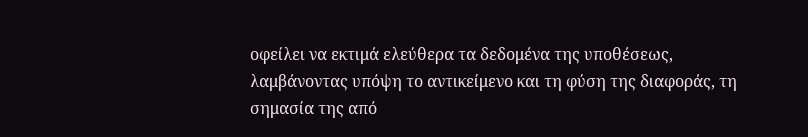οφείλει να εκτιμά ελεύθερα τα δεδομένα της υποθέσεως, λαμβάνοντας υπόψη το αντικείμενο και τη φύση της διαφοράς, τη σημασία της από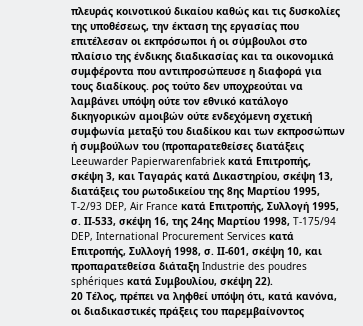πλευράς κοινοτικού δικαίου καθώς και τις δυσκολίες της υποθέσεως, την έκταση της εργασίας που επιτέλεσαν οι εκπρόσωποι ή οι σύμβουλοι στο πλαίσιο της ένδικης διαδικασίας και τα οικονομικά συμφέροντα που αντιπροσώπευσε η διαφορά για τους διαδίκους. ρος τούτο δεν υποχρεούται να λαμβάνει υπόψη ούτε τον εθνικό κατάλογο δικηγορικών αμοιβών ούτε ενδεχόμενη σχετική συμφωνία μεταξύ του διαδίκου και των εκπροσώπων ή συμβούλων του (προπαρατεθείσες διατάξεις Leeuwarder Papierwarenfabriek κατά Επιτροπής, σκέψη 3, και Ταγαράς κατά Δικαστηρίου, σκέψη 13, διατάξεις του ρωτοδικείου της 8ης Μαρτίου 1995, T-2/93 DEP, Air France κατά Επιτροπής, Συλλογή 1995, σ. ΙΙ-533, σκέψη 16, της 24ης Μαρτίου 1998, T-175/94 DEP, International Procurement Services κατά Επιτροπής, Συλλογή 1998, σ. ΙΙ-601, σκέψη 10, και προπαρατεθείσα διάταξη Industrie des poudres sphériques κατά Συμβουλίου, σκέψη 22).
20 Τέλος, πρέπει να ληφθεί υπόψη ότι, κατά κανόνα, οι διαδικαστικές πράξεις του παρεμβαίνοντος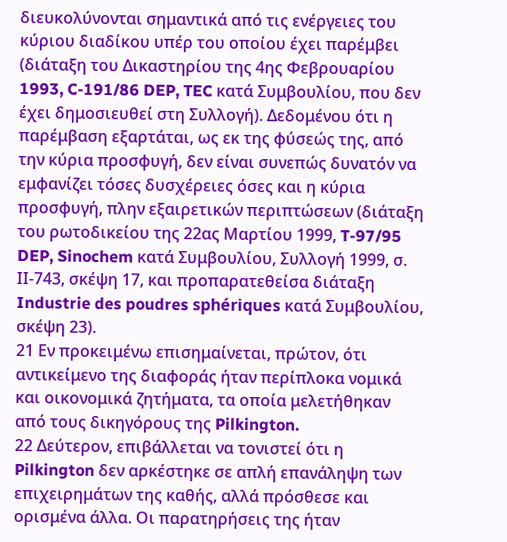διευκολύνονται σημαντικά από τις ενέργειες του κύριου διαδίκου υπέρ του οποίου έχει παρέμβει (διάταξη του Δικαστηρίου της 4ης Φεβρουαρίου 1993, C-191/86 DEP, TEC κατά Συμβουλίου, που δεν έχει δημοσιευθεί στη Συλλογή). Δεδομένου ότι η παρέμβαση εξαρτάται, ως εκ της φύσεώς της, από την κύρια προσφυγή, δεν είναι συνεπώς δυνατόν να εμφανίζει τόσες δυσχέρειες όσες και η κύρια προσφυγή, πλην εξαιρετικών περιπτώσεων (διάταξη του ρωτοδικείου της 22ας Μαρτίου 1999, T-97/95 DEP, Sinochem κατά Συμβουλίου, Συλλογή 1999, σ. ΙΙ-743, σκέψη 17, και προπαρατεθείσα διάταξη Industrie des poudres sphériques κατά Συμβουλίου, σκέψη 23).
21 Εν προκειμένω επισημαίνεται, πρώτον, ότι αντικείμενο της διαφοράς ήταν περίπλοκα νομικά και οικονομικά ζητήματα, τα οποία μελετήθηκαν από τους δικηγόρους της Pilkington.
22 Δεύτερον, επιβάλλεται να τονιστεί ότι η Pilkington δεν αρκέστηκε σε απλή επανάληψη των επιχειρημάτων της καθής, αλλά πρόσθεσε και ορισμένα άλλα. Οι παρατηρήσεις της ήταν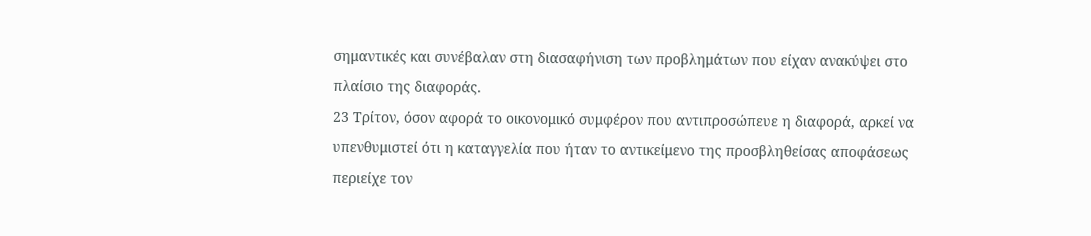σημαντικές και συνέβαλαν στη διασαφήνιση των προβλημάτων που είχαν ανακύψει στο πλαίσιο της διαφοράς.
23 Τρίτον, όσον αφορά το οικονομικό συμφέρον που αντιπροσώπευε η διαφορά, αρκεί να υπενθυμιστεί ότι η καταγγελία που ήταν το αντικείμενο της προσβληθείσας αποφάσεως περιείχε τον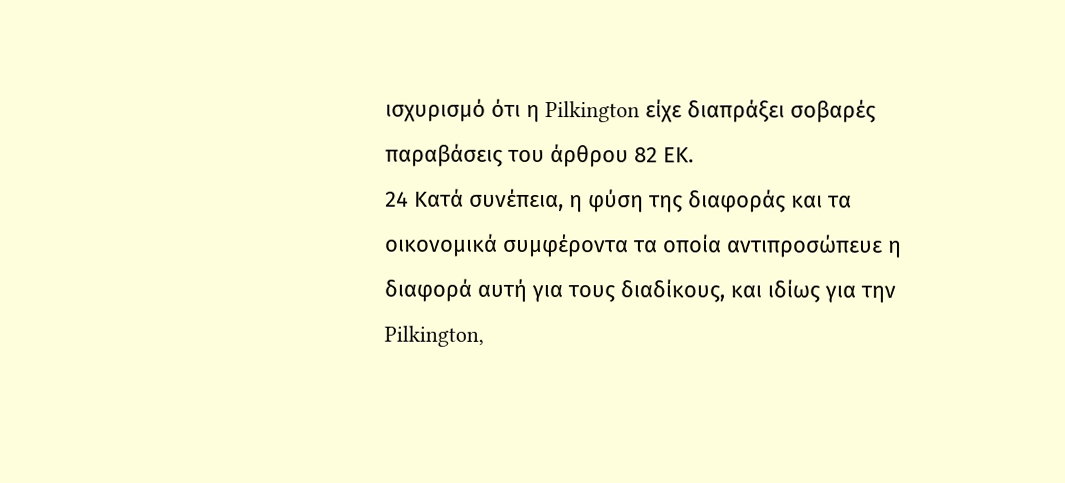ισχυρισμό ότι η Pilkington είχε διαπράξει σοβαρές παραβάσεις του άρθρου 82 ΕΚ.
24 Κατά συνέπεια, η φύση της διαφοράς και τα οικονομικά συμφέροντα τα οποία αντιπροσώπευε η διαφορά αυτή για τους διαδίκους, και ιδίως για την Pilkington,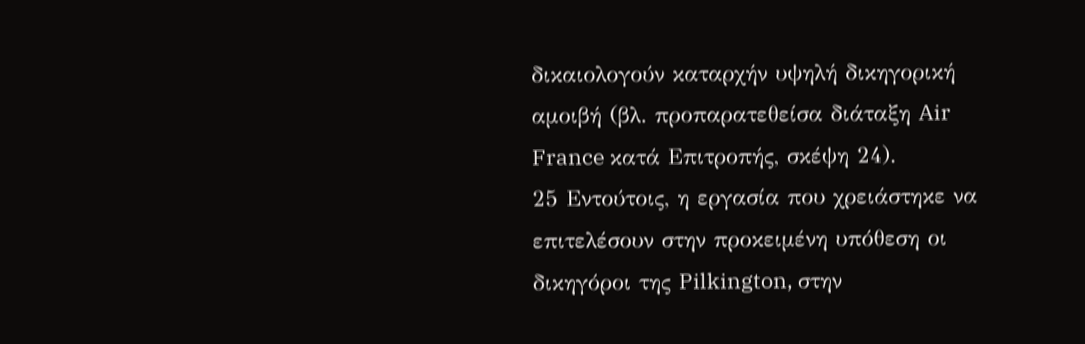δικαιολογούν καταρχήν υψηλή δικηγορική αμοιβή (βλ. προπαρατεθείσα διάταξη Air France κατά Επιτροπής, σκέψη 24).
25 Εντούτοις, η εργασία που χρειάστηκε να επιτελέσουν στην προκειμένη υπόθεση οι δικηγόροι της Pilkington, στην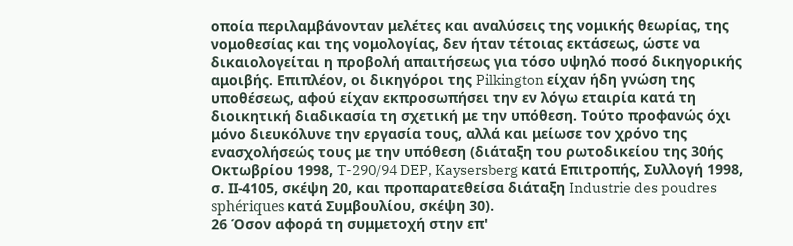οποία περιλαμβάνονταν μελέτες και αναλύσεις της νομικής θεωρίας, της νομοθεσίας και της νομολογίας, δεν ήταν τέτοιας εκτάσεως, ώστε να δικαιολογείται η προβολή απαιτήσεως για τόσο υψηλό ποσό δικηγορικής αμοιβής. Επιπλέον, οι δικηγόροι της Pilkington είχαν ήδη γνώση της υποθέσεως, αφού είχαν εκπροσωπήσει την εν λόγω εταιρία κατά τη διοικητική διαδικασία τη σχετική με την υπόθεση. Τούτο προφανώς όχι μόνο διευκόλυνε την εργασία τους, αλλά και μείωσε τον χρόνο της ενασχολήσεώς τους με την υπόθεση (διάταξη του ρωτοδικείου της 30ής Οκτωβρίου 1998, T-290/94 DEP, Kaysersberg κατά Επιτροπής, Συλλογή 1998, σ. ΙΙ-4105, σκέψη 20, και προπαρατεθείσα διάταξη Industrie des poudres sphériques κατά Συμβουλίου, σκέψη 30).
26 Όσον αφορά τη συμμετοχή στην επ'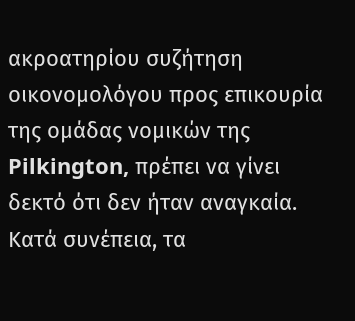ακροατηρίου συζήτηση οικονομολόγου προς επικουρία της ομάδας νομικών της Pilkington, πρέπει να γίνει δεκτό ότι δεν ήταν αναγκαία. Κατά συνέπεια, τα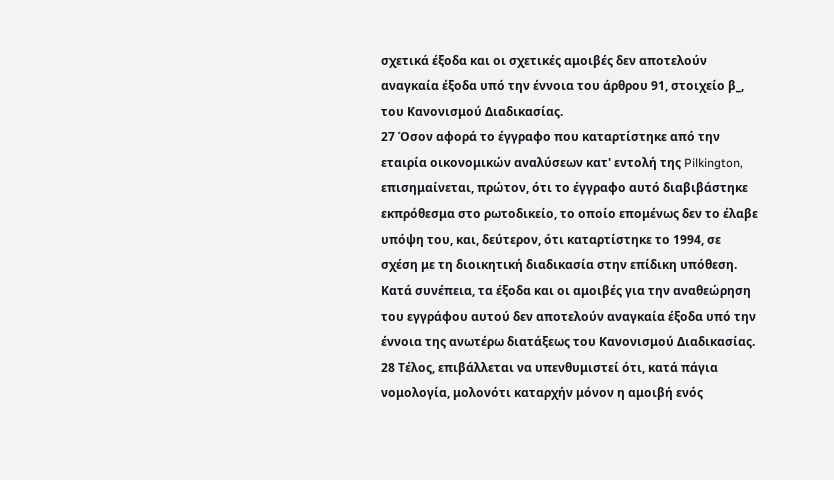σχετικά έξοδα και οι σχετικές αμοιβές δεν αποτελούν αναγκαία έξοδα υπό την έννοια του άρθρου 91, στοιχείο β_, του Κανονισμού Διαδικασίας.
27 Όσον αφορά το έγγραφο που καταρτίστηκε από την εταιρία οικονομικών αναλύσεων κατ' εντολή της Pilkington, επισημαίνεται, πρώτον, ότι το έγγραφο αυτό διαβιβάστηκε εκπρόθεσμα στο ρωτοδικείο, το οποίο επομένως δεν το έλαβε υπόψη του, και, δεύτερον, ότι καταρτίστηκε το 1994, σε σχέση με τη διοικητική διαδικασία στην επίδικη υπόθεση. Κατά συνέπεια, τα έξοδα και οι αμοιβές για την αναθεώρηση του εγγράφου αυτού δεν αποτελούν αναγκαία έξοδα υπό την έννοια της ανωτέρω διατάξεως του Κανονισμού Διαδικασίας.
28 Τέλος, επιβάλλεται να υπενθυμιστεί ότι, κατά πάγια νομολογία, μολονότι καταρχήν μόνον η αμοιβή ενός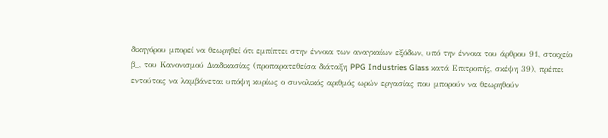δικηγόρου μπορεί να θεωρηθεί ότι εμπίπτει στην έννοια των αναγκαίων εξόδων, υπό την έννοια του άρθρου 91, στοιχείο β_, του Κανονισμού Διαδικασίας (προπαρατεθείσα διάταξη PPG Industries Glass κατά Επιτροπής, σκέψη 39), πρέπει εντούτοις να λαμβάνεται υπόψη κυρίως ο συνολικός αριθμός ωρών εργασίας που μπορούν να θεωρηθούν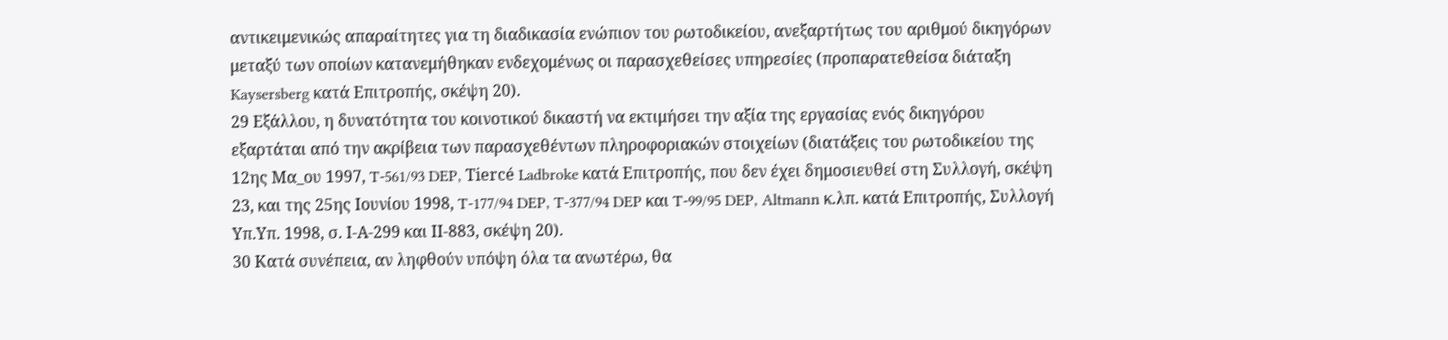αντικειμενικώς απαραίτητες για τη διαδικασία ενώπιον του ρωτοδικείου, ανεξαρτήτως του αριθμού δικηγόρων μεταξύ των οποίων κατανεμήθηκαν ενδεχομένως οι παρασχεθείσες υπηρεσίες (προπαρατεθείσα διάταξη Kaysersberg κατά Επιτροπής, σκέψη 20).
29 Εξάλλου, η δυνατότητα του κοινοτικού δικαστή να εκτιμήσει την αξία της εργασίας ενός δικηγόρου εξαρτάται από την ακρίβεια των παρασχεθέντων πληροφοριακών στοιχείων (διατάξεις του ρωτοδικείου της 12ης Μα_ου 1997, T-561/93 DEP, Tiercé Ladbroke κατά Επιτροπής, που δεν έχει δημοσιευθεί στη Συλλογή, σκέψη 23, και της 25ης Ιουνίου 1998, T-177/94 DEP, T-377/94 DEP και T-99/95 DEP, Altmann κ.λπ. κατά Επιτροπής, Συλλογή Υπ.Υπ. 1998, σ. Ι-Α-299 και ΙΙ-883, σκέψη 20).
30 Κατά συνέπεια, αν ληφθούν υπόψη όλα τα ανωτέρω, θα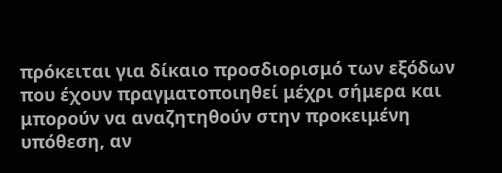πρόκειται για δίκαιο προσδιορισμό των εξόδων που έχουν πραγματοποιηθεί μέχρι σήμερα και μπορούν να αναζητηθούν στην προκειμένη υπόθεση, αν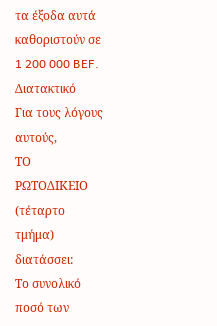τα έξοδα αυτά καθοριστούν σε 1 200 000 BEF.
Διατακτικό
Για τους λόγους αυτούς,
ΤΟ ΡΩΤΟΔΙΚΕΙΟ (τέταρτο τμήμα)
διατάσσει:
Το συνολικό ποσό των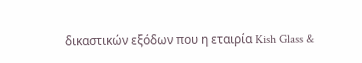δικαστικών εξόδων που η εταιρία Kish Glass &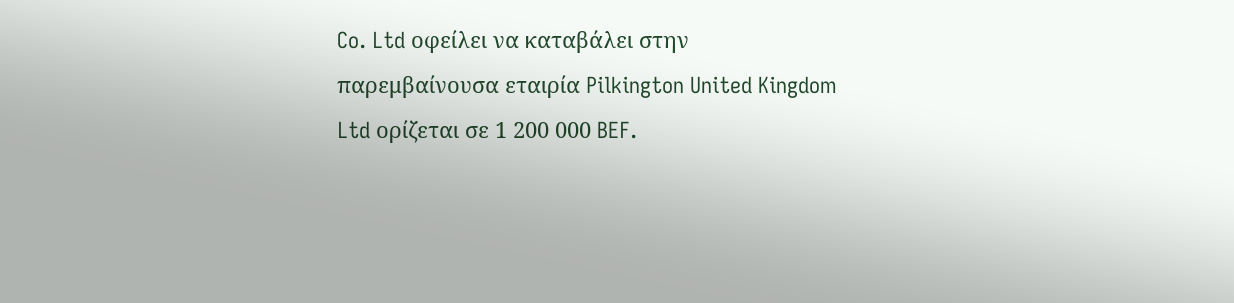Co. Ltd οφείλει να καταβάλει στην παρεμβαίνουσα εταιρία Pilkington United Kingdom Ltd ορίζεται σε 1 200 000 BEF.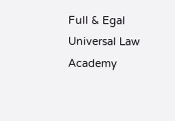Full & Egal Universal Law Academy